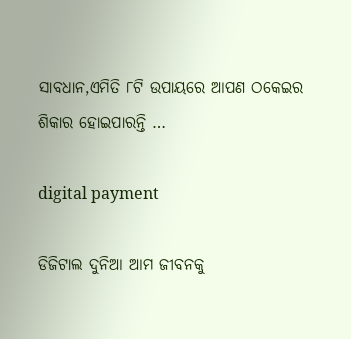ସାବଧାନ,ଏମିତି ୮ଟି ଉପାୟରେ ଆପଣ ଠକେଇର ଶିକାର ହୋଇପାରନ୍ତି …

digital payment

ଡିଜିଟାଲ ଦୁନିଆ ଆମ ଜୀବନକୁ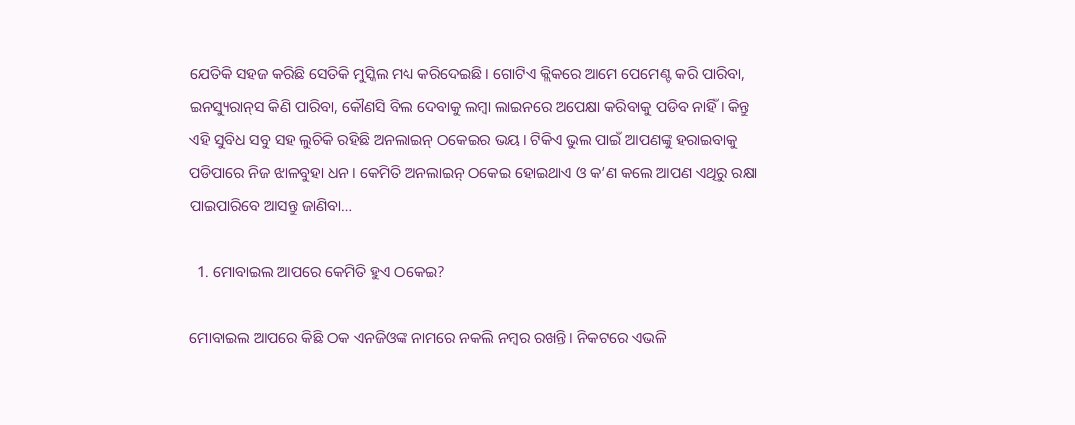ଯେତିକି ସହଜ କରିଛି ସେତିକି ମୁସ୍କିଲ ମଧ୍ୟ କରିଦେଇଛି। ଗୋଟିଏ କ୍ଲିକରେ ଆମେ ପେମେଣ୍ଟ କରି ପାରିବା, ଇନସ୍ୟୁରାନ୍‌ସ କିଣି ପାରିବା, କୌଣସି ବିଲ ଦେବାକୁ ଲମ୍ବା ଲାଇନରେ ଅପେକ୍ଷା କରିବାକୁ ପଡିବ ନାହିଁ। କିନ୍ତୁ ଏହି ସୁବିଧ ସବୁ ସହ ଲୁଚିକି ରହିଛି ଅନଲାଇନ୍ ଠକେଇର ଭୟ। ଟିକିଏ ଭୁଲ ପାଇଁ ଆପଣଙ୍କୁ ହରାଇବାକୁ ପଡିପାରେ ନିଜ ଝାଳବୁହା ଧନ। କେମିତି ଅନଲାଇନ୍ ଠକେଇ ହୋଇଥାଏ ଓ କ’ଣ କଲେ ଆପଣ ଏଥିରୁ ରକ୍ଷା ପାଇପାରିବେ ଆସନ୍ତୁ ଜାଣିବା…

  1. ମୋବାଇଲ ଆପରେ କେମିତି ହୁଏ ଠକେଇ?

ମୋବାଇଲ ଆପରେ କିଛି ଠକ ଏନଜିଓଙ୍କ ନାମରେ ନକଲି ନମ୍ବର ରଖନ୍ତି। ନିକଟରେ ଏଭଳି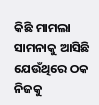କିଛି ମାମଲା ସାମନାକୁ ଆସିଛି ଯେଉଁଥିରେ ଠକ ନିଜକୁ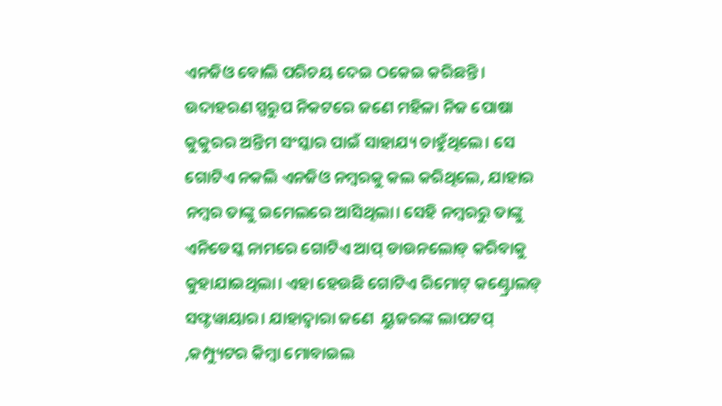ଏନଜିଓ ବୋଲି ପରିଚୟ ଦେଇ ଠକେଇ କରିଛନ୍ତି। ଉଦାହରଣ ସ୍ପରୁପ ନିକଟରେ ଜଣେ ମହିଳା ନିଜ ପୋଷା କୁକୁରର ଅନ୍ତିମ ସଂସ୍କାର ପାଇଁ ସାହାଯ୍ୟ ଚାହୁଁଥିଲେ। ସେ ଗୋଟିଏ ନକଲି ଏନଜିଓ ନମ୍ବରକୁ କଲ କରିଥିଲେ, ଯାହାର ନମ୍ବର ତାଙ୍କୁ ଇମେଲରେ ଆସିଥିଲା। ସେହି ନମ୍ବରରୁ ତାଙ୍କୁ ଏନିଡେସ୍କ ନାମରେ ଗୋଟିଏ ଆପ୍ ଡାଉନଲୋଡ୍ କରିବାକୁ କୁହାଯାଇଥିଲା। ଏହା ହେଉଛି ଗୋଟିଏ ରିମୋଟ୍ କଣ୍ଟ୍ରୋଲଡ୍ ସଫ୍ଟୱାୟାର। ଯାହାଦ୍ୱାରା ଜଣେ  ୟୁଜରଙ୍କ ଲାପଟପ୍ ,କମ୍ପ୍ୟୁଟର କିମ୍ବା ମୋବାଇଲ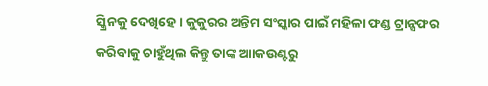ସ୍କ୍ରିନକୁ ଦେଖିହେ। କୁକୁରର ଅନ୍ତିମ ସଂସ୍କାର ପାଇଁ ମହିଳା ଫଣ୍ଡ ଟ୍ରାନ୍ସଫର କରିବାକୁ ଚାହୁଁଥିଲ କିନ୍ତୁ ତାଙ୍କ ଆାକଉଣ୍ଟରୁ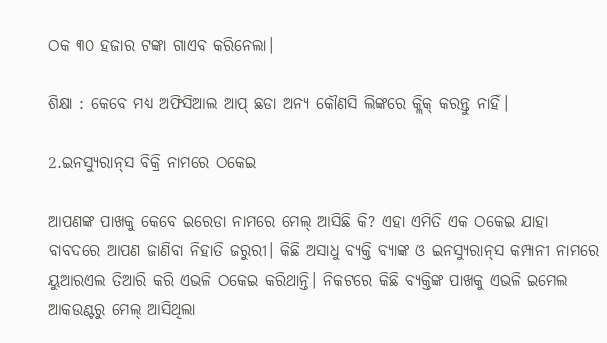ଠକ ୩୦ ହଜାର ଟଙ୍କା ଗାଏବ କରିନେଲା।

ଶିକ୍ଷା : କେବେ ମଧ୍ୟ ଅଫିସିଆଲ ଆପ୍ ଛଡା ଅନ୍ୟ କୌଣସି ଲିଙ୍କରେ କ୍ଲିକ୍ କରନ୍ତୁ ନାହିଁ।

2.ଇନସ୍ୟୁରାନ୍‌ସ ବିକ୍ରି ନାମରେ ଠକେଇ

ଆପଣଙ୍କ ପାଖକୁ କେବେ ଇରେଡା ନାମରେ ମେଲ୍ ଆସିଛି କି? ଏହା ଏମିତି ଏକ ଠକେଇ ଯାହା ବାବଦରେ ଆପଣ ଜାଣିବା ନିହାତି ଜରୁରୀ। କିଛି ଅସାଧୁ ବ୍ୟକ୍ତି ବ୍ୟାଙ୍କ ଓ ଇନସ୍ୟୁରାନ୍‌ସ କମ୍ପାନୀ ନାମରେ ୟୁଆରଏଲ ତିଆରି କରି ଏଭଳି ଠକେଇ କରିଥାନ୍ତି। ନିକଟରେ କିଛି ବ୍ୟକ୍ତିଙ୍କ ପାଖକୁ ଏଭଳି ଇମେଲ ଆକଉଣ୍ଟରୁ ମେଲ୍ ଆସିଥିଲା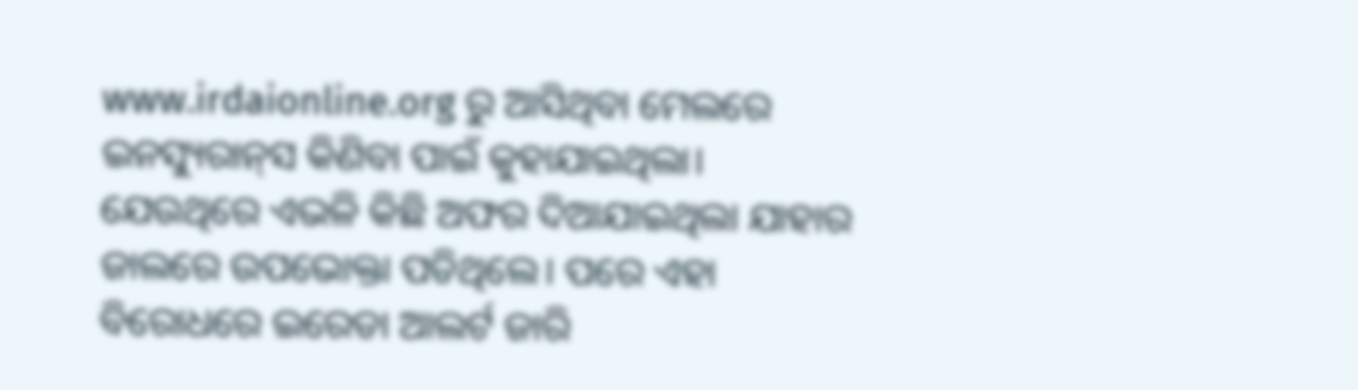www.irdaionline.org ରୁ ଆସିଥିବା ମେଲରେ ଇନସ୍ୟୁରାନ୍‌ସ କିଣିବା ପାଇଁ କୁହାଯାଇଥିଲା। ଯେଉଥିରେ ଏଭଳି କିଛି ଅଫର ଦିଆଯାଇଥିଲା ଯାହାର ଜାଲରେ ଉପଭୋକ୍ତା ପଡିଥିଲେ। ପରେ ଏହା ବିରୋଧରେ ଇରେଡା ଆଲର୍ଟ ଜାରି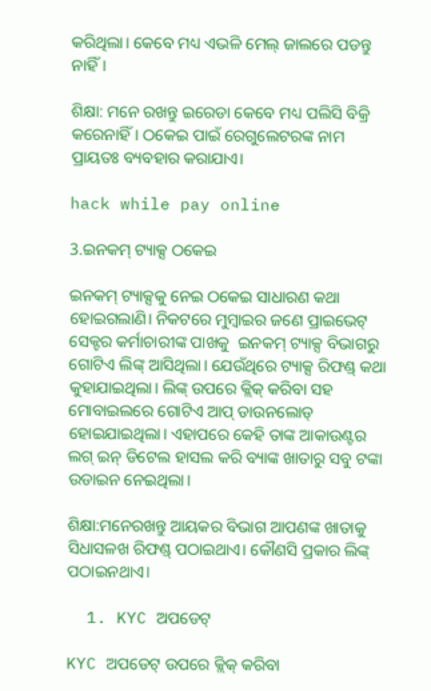କରିଥିଲା। କେବେ ମଧ୍ୟ ଏଭଳି ମେଲ୍ ଜାଲରେ ପଡନ୍ତୁ ନାହିଁ।

ଶିକ୍ଷା: ମନେ ରଖନ୍ତୁ ଇରେଡା କେବେ ମଧ୍ୟ ପଲିସି ବିକ୍ରି କରେନାହିଁ। ଠକେଇ ପାଇଁ ରେଗୁଲେଟରଙ୍କ ନାମ ପ୍ରାୟତଃ ବ୍ୟବହାର କରାଯାଏ।

hack while pay online

3.ଇନକମ୍ ଟ୍ୟାକ୍ସ ଠକେଇ

ଇନକମ୍ ଟ୍ୟାକ୍ସକୁ ନେଇ ଠକେଇ ସାଧାରଣ କଥା ହୋଇଗଲାଣି। ନିକଟରେ ମୁମ୍ବାଇର ଜଣେ ପ୍ରାଇଭେଟ୍ ସେକ୍ଟର କର୍ମାଚାରୀଙ୍କ ପାଖକୁ  ଇନକମ୍ ଟ୍ୟାକ୍ସ ବିଭାଗରୁ ଗୋଟିଏ ଲିଙ୍କ୍ ଆସିଥିଲା। ଯେଉଁଥିରେ ଟ୍ୟାକ୍ସ ରିଫଣ୍ଡ୍ କଥା କୁହାଯାଇଥିଲା। ଲିଙ୍କ୍ ଉପରେ କ୍ଲିକ୍ କରିବା ସହ ମୋବାଇଲରେ ଗୋଟିଏ ଆପ୍ ଡାଉନଲୋଡ୍ ହୋଇଯାଇଥିଲା। ଏହାପରେ କେହି ତାଙ୍କ ଆକାଉଣ୍ଟର ଲଗ୍ ଇନ୍ ଡିଟେଲ ହାସଲ କରି ବ୍ୟାଙ୍କ ଖାତାରୁ ସବୁ ଟଙ୍କା ଉଡାଇନ ନେଇଥିଲା।

ଶିକ୍ଷା:ମନେରଖନ୍ତୁ ଆୟକର ବିଭାଗ ଆପଣଙ୍କ ଖାତାକୁ ସିଧାସଳଖ ରିଫଣ୍ଡ୍ ପଠାଇଥାଏ। କୌଣସି ପ୍ରକାର ଲିଙ୍କ୍ ପଠାଇନଥାଏ।

  1. KYC ଅପଡେଟ୍

KYC ଅପଡେଟ୍ ଉପରେ କ୍ଲିକ୍ କରିବା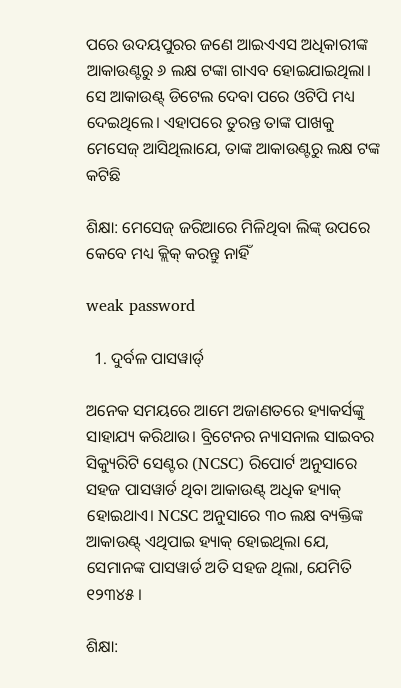ପରେ ଉଦୟପୁରର ଜଣେ ଆଇଏଏସ ଅଧିକାରୀଙ୍କ ଆକାଉଣ୍ଟରୁ ୬ ଲକ୍ଷ ଟଙ୍କା ଗାଏବ ହୋଇଯାଇଥିଲା। ସେ ଆକାଉଣ୍ଟ୍ ଡିଟେଲ ଦେବା ପରେ ଓଟିପି ମଧ୍ୟ ଦେଇଥିଲେ। ଏହାପରେ ତୁରନ୍ତ ତାଙ୍କ ପାଖକୁ ମେସେଜ୍ ଆସିଥିଲାଯେ, ତାଙ୍କ ଆକାଉଣ୍ଟରୁ ଲକ୍ଷ ଟଙ୍କ କଟିଛି

ଶିକ୍ଷା: ମେସେଜ୍ ଜରିଆରେ ମିଳିଥିବା ଲିଙ୍କ୍ ଉପରେ କେବେ ମଧ୍ୟ କ୍ଲିକ୍ କରନ୍ତୁ ନାହିଁ

weak password

  1. ଦୁର୍ବଳ ପାସୱାର୍ଡ୍

ଅନେକ ସମୟରେ ଆମେ ଅଜାଣତରେ ହ୍ୟାକର୍ସଙ୍କୁ ସାହାଯ୍ୟ କରିଥାଉ। ବ୍ରିଟେନର ନ୍ୟାସନାଲ ସାଇବର ସିକ୍ୟୁରିଟି ସେଣ୍ଟର (NCSC) ରିପୋର୍ଟ ଅନୁସାରେ ସହଜ ପାସୱାର୍ଡ ଥିବା ଆକାଉଣ୍ଟ୍ ଅଧିକ ହ୍ୟାକ୍ ହୋଇଥାଏ। NCSC ଅନୁସାରେ ୩୦ ଲକ୍ଷ ବ୍ୟକ୍ତିଙ୍କ ଆକାଉଣ୍ଟ୍ ଏଥିପାଇ ହ୍ୟାକ୍ ହୋଇଥିଲା ଯେ, ସେମାନଙ୍କ ପାସୱାର୍ଡ ଅତି ସହଜ ଥିଲା, ଯେମିତି ୧୨୩୪୫ ।

ଶିକ୍ଷା: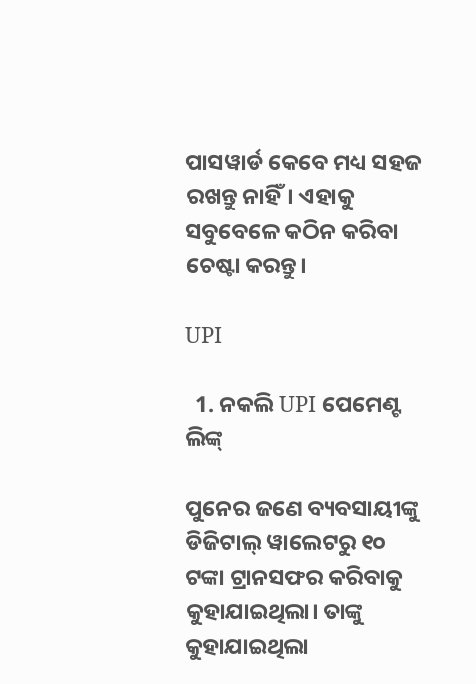ପାସୱାର୍ଡ କେବେ ମଧ୍ୟ ସହଜ ରଖନ୍ତୁ ନାହିଁ। ଏହାକୁ ସବୁବେଳେ କଠିନ କରିବା ଚେଷ୍ଟା କରନ୍ତୁ।

UPI

  1. ନକଲି UPI ପେମେଣ୍ଟ ଲିଙ୍କ୍

ପୁନେର ଜଣେ ବ୍ୟବସାୟୀଙ୍କୁ ଡିଜିଟାଲ୍ ୱାଲେଟରୁ ୧୦ ଟଙ୍କା ଟ୍ରାନସଫର କରିବାକୁ କୁହାଯାଇଥିଲା। ତାଙ୍କୁ କୁହାଯାଇଥିଲା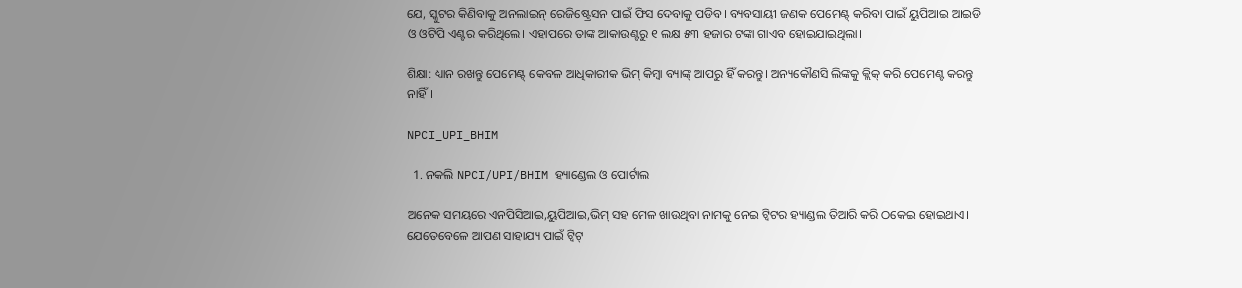ଯେ, ସ୍କୁଟର କିଣିବାକୁ ଅନଲାଇନ୍ ରେଜିଷ୍ଟ୍ରେସନ ପାଇଁ ଫିସ ଦେବାକୁ ପଡିବ। ବ୍ୟବସାୟୀ ଜଣକ ପେମେଣ୍ଟ୍ କରିବା ପାଇଁ ୟୁପିଆଇ ଆଇଡି ଓ ଓଟିପି ଏଣ୍ଟର କରିଥିଲେ। ଏହାପରେ ତାଙ୍କ ଆକାଉଣ୍ଟରୁ ୧ ଲକ୍ଷ ୫୩ ହଜାର ଟଙ୍କା ଗାଏବ ହୋଇଯାଇଥିଲା।

ଶିକ୍ଷା: ଧ୍ୟାନ ରଖନ୍ତୁ ପେମେଣ୍ଟ୍ କେବଳ ଆଧିକାରୀକ ଭିମ୍ କିମ୍ବା ବ୍ୟାଙ୍କ୍ ଆପରୁ ହିଁ କରନ୍ତୁ। ଅନ୍ୟକୌଣସି ଲିଙ୍କକୁ କ୍ଲିକ୍ କରି ପେମେଣ୍ଟ କରନ୍ତୁ ନାହିଁ।

NPCI_UPI_BHIM

  1. ନକଲି NPCI/UPI/BHIM ହ୍ୟାଣ୍ଡେଲ ଓ ପୋର୍ଟାଲ

ଅନେକ ସମୟରେ ଏନପିସିଆଇ,ୟୁପିଆଇ,ଭିମ୍ ସହ ମେଳ ଖାଉଥିବା ନାମକୁ ନେଇ ଟ୍ୱିଟର ହ୍ୟାଣ୍ଡଲ ତିଆରି କରି ଠକେଇ ହୋଇଥାଏ। ଯେତେବେଳେ ଆପଣ ସାହାଯ୍ୟ ପାଇଁ ଟ୍ୱିଟ୍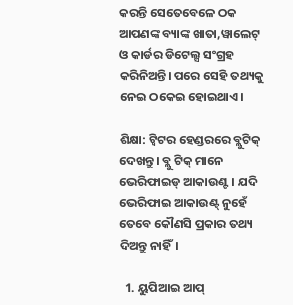କରନ୍ତି ସେତେବେଳେ ଠକ ଆପଣଙ୍କ ବ୍ୟାଙ୍କ ଖାତା,ୱାଲେଟ୍ ଓ କାର୍ଡର ଡିଟେଲ୍ସ ସଂଗ୍ରହ କରିନିଅନ୍ତି। ପରେ ସେହି ତଥ୍ୟକୁ ନେଇ ଠକେଇ ହୋଇଥାଏ।

ଶିକ୍ଷା: ଟ୍ୱିଟର ହେଣ୍ଡରରେ ବ୍ଲୁଟିକ୍ ଦେଖନ୍ତୁ। ବ୍ଲୁ ଟିକ୍ ମାନେ ଭେରିଫାଇଡ୍ ଆକାଉଣ୍ଟ। ଯଦି ଭେରିଫାଇ ଆକାଉଣ୍ଟ୍ ନୁହେଁ ତେବେ କୌଣସି ପ୍ରକାର ତଥ୍ୟ ଦିଅନ୍ତୁ ନାହିଁ।

  1. ୟୁପିଆଇ ଆପ୍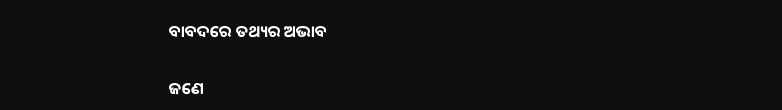ବାବଦରେ ତଥ୍ୟର ଅଭାବ

ଜଣେ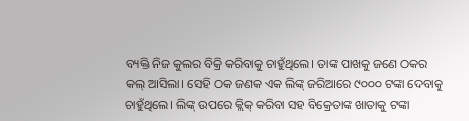ବ୍ୟକ୍ତି ନିଜ କୁଲର ବିକ୍ରି କରିବାକୁ ଚାହୁଁଥିଲେ। ତାଙ୍କ ପାଖକୁ ଜଣେ ଠକର କଲ୍ ଆସିଲା। ସେହି ଠକ ଜଣକ ଏକ ଲିଙ୍କ୍ ଜରିଆରେ ୯୦୦୦ ଟଙ୍କା ଦେବାକୁ ଚାହୁଁଥିଲେ। ଲିଙ୍କ୍ ଉପରେ କ୍ଲିକ୍ କରିବା ସହ ବିକ୍ରେତାଙ୍କ ଖାତାକୁ ଟଙ୍କା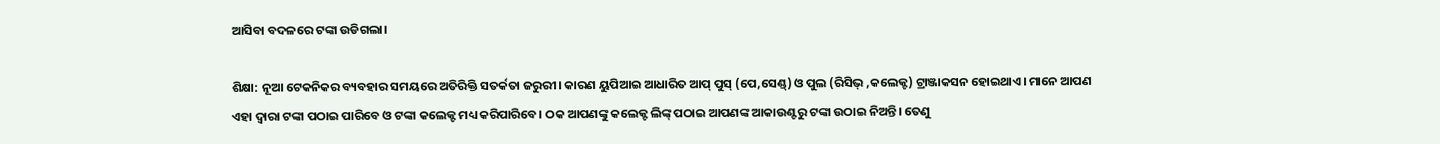ଆସିବା ବଦଳରେ ଟଙ୍କା ଉଡିଗଲା।

ଶିକ୍ଷା: ନୂଆ ଟେକନିକର ବ୍ୟବହାର ସମୟରେ ଅତିରିକ୍ତି ସତର୍କତା ଜରୁରୀ। କାରଣ ୟୁପିଆଇ ଆଧାରିତ ଆପ୍ ପୁସ୍ (ପେ,ସେଣ୍ଡ୍) ଓ ପୁଲ (ରିସିଭ୍ ,କଲେକ୍ଟ) ଟ୍ରାଞ୍ଜାକସନ ହୋଇଥାଏ। ମାନେ ଆପଣ ଏହା ଦ୍ୱାରା ଟଙ୍କା ପଠାଇ ପାରିବେ ଓ ଟଙ୍କା କଲେକ୍ଟ ମଧ୍ୟ କରିପାରିବେ। ଠକ ଆପଣଙ୍କୁ କଲେକ୍ଟ ଲିଙ୍କ୍ ପଠାଇ ଆପଣଙ୍କ ଆକାଉଣ୍ଟରୁ ଟଙ୍କା ଉଠାଇ ନିଅନ୍ତି। ତେଣୁ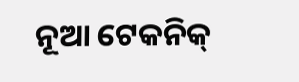ନୂଆ ଟେକନିକ୍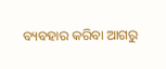ବ୍ୟବହାର କରିବା ଆଗରୁ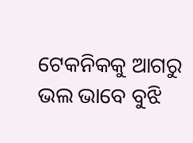ଟେକନିକକୁ ଆଗରୁ ଭଲ ଭାବେ ବୁଝି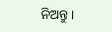ନିଅନ୍ତୁ।